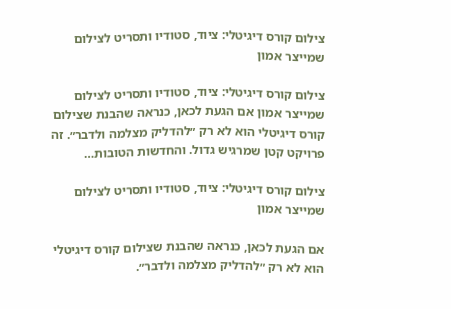צילום קורס דיגיטלי: ציוד, סטודיו ותסריט לצילום שמייצר אמון

צילום קורס דיגיטלי: ציוד, סטודיו ותסריט לצילום שמייצר אמון אם הגעת לכאן, כנראה שהבנת שצילום קורס דיגיטלי הוא לא רק ״להדליק מצלמה ולדבר״. זה פרויקט קטן שמרגיש גדול. והחדשות הטובות…

צילום קורס דיגיטלי: ציוד, סטודיו ותסריט לצילום שמייצר אמון

אם הגעת לכאן, כנראה שהבנת שצילום קורס דיגיטלי הוא לא רק ״להדליק מצלמה ולדבר״.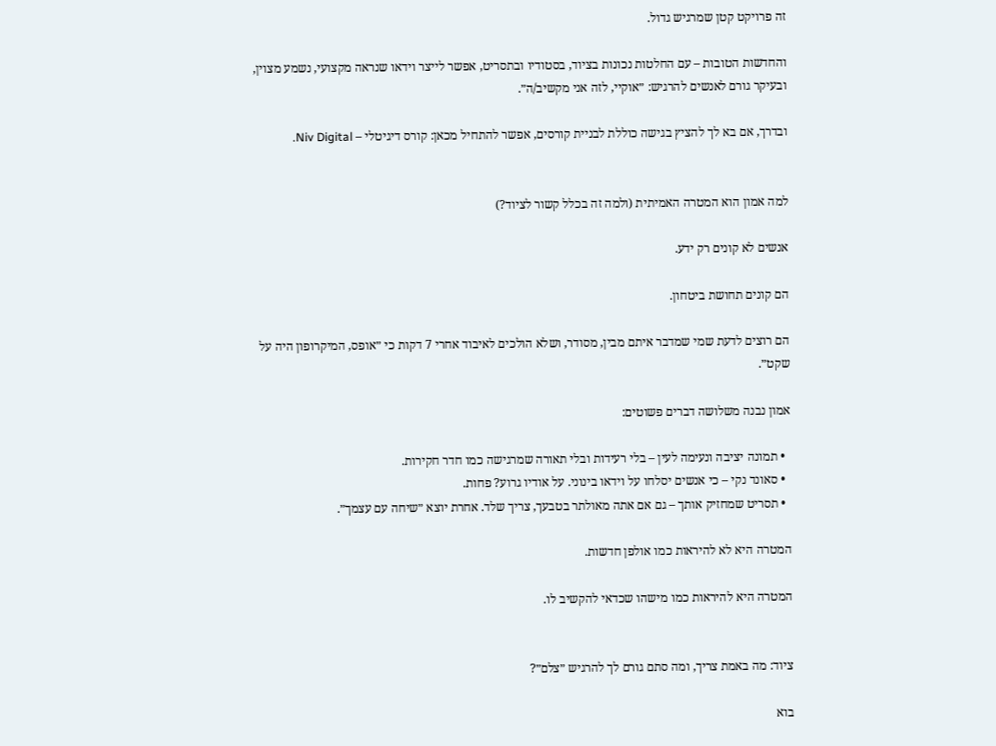זה פרויקט קטן שמרגיש גדול.

והחדשות הטובות – עם החלטות נכונות בציוד, בסטודיו ובתסריט, אפשר לייצר וידאו שנראה מקצועי, נשמע מצוין, ובעיקר גורם לאנשים להרגיש: ״אוקיי, לזה אני מקשיב/ה״.

ובדרך, אם בא לך להציץ בגישה כוללת לבניית קורסים, אפשר להתחיל מכאן: קורס דיגיטלי – Niv Digital.


למה אמון הוא המטרה האמיתית (ולמה זה בכלל קשור לציוד?)

אנשים לא קונים רק ידע.

הם קונים תחושת ביטחון.

הם רוצים לדעת שמי שמדבר איתם מבין, מסודר, ושלא הולכים לאיבוד אחרי 7 דקות כי ״אופס, המיקרופון היה על שקט״.

אמון נבנה משלושה דברים פשוטים:

  • תמונה יציבה ונעימה לעין – בלי רעידות ובלי תאורה שמרגישה כמו חדר חקירות.
  • סאונד נקי – כי אנשים יסלחו על וידאו בינוני. על אודיו גרוע? פחות.
  • תסריט שמחזיק אותך – גם אם אתה מאולתר בטבעך, צריך שלד. אחרת יוצא ״שיחה עם עצמך״.

המטרה היא לא להיראות כמו אולפן חדשות.

המטרה היא להיראות כמו מישהו שכדאי להקשיב לו.


ציוד: מה באמת צריך, ומה סתם גורם לך להרגיש ״צלם״?

בוא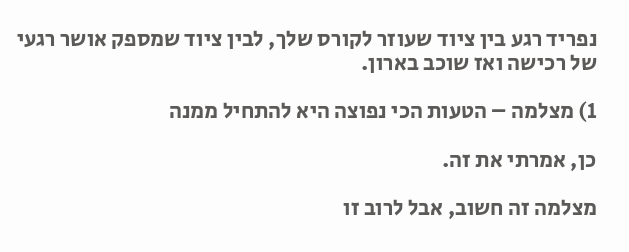נפריד רגע בין ציוד שעוזר לקורס שלך, לבין ציוד שמספק אושר רגעי של רכישה ואז שוכב בארון.

1) מצלמה – הטעות הכי נפוצה היא להתחיל ממנה

כן, אמרתי את זה.

מצלמה זה חשוב, אבל לרוב זו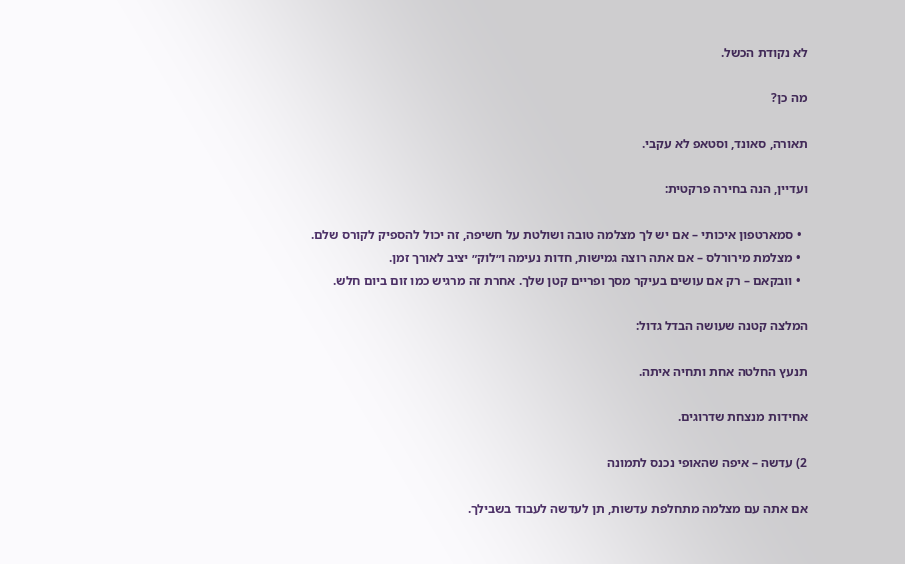לא נקודת הכשל.

מה כן?

תאורה, סאונד, וסטאפ לא עקבי.

ועדיין, הנה בחירה פרקטית:

  • סמארטפון איכותי – אם יש לך מצלמה טובה ושולטת על חשיפה, זה יכול להספיק לקורס שלם.
  • מצלמת מירורלס – אם אתה רוצה גמישות, חדות נעימה ו״לוק״ יציב לאורך זמן.
  • וובקאם – רק אם עושים בעיקר מסך ופריים קטן שלך. אחרת זה מרגיש כמו זום ביום חלש.

המלצה קטנה שעושה הבדל גדול:

תנעץ החלטה אחת ותחיה איתה.

אחידות מנצחת שדרוגים.

2) עדשה – איפה שהאופי נכנס לתמונה

אם אתה עם מצלמה מתחלפת עדשות, תן לעדשה לעבוד בשבילך.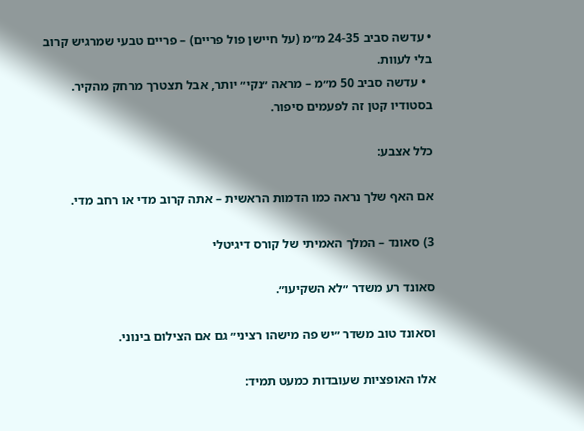• עדשה סביב 24-35 מ״מ (על חיישן פול פריים) – פריים טבעי שמרגיש קרוב בלי לעוות.
  • עדשה סביב 50 מ״מ – מראה ״נקי״ יותר, אבל תצטרך מרחק מהקיר. בסטודיו קטן זה לפעמים סיפור.

כלל אצבע:

אם האף שלך נראה כמו הדמות הראשית – אתה קרוב מדי או רחב מדי.

3) סאונד – המלך האמיתי של קורס דיגיטלי

סאונד רע משדר ״לא השקיעו״.

וסאונד טוב משדר ״יש פה מישהו רציני״ גם אם הצילום בינוני.

אלו האופציות שעובדות כמעט תמיד: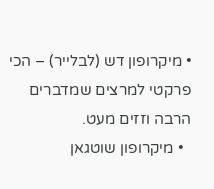• מיקרופון דש (לבלייר) – הכי פרקטי למרצים שמדברים הרבה וזזים מעט.
  • מיקרופון שוטגאן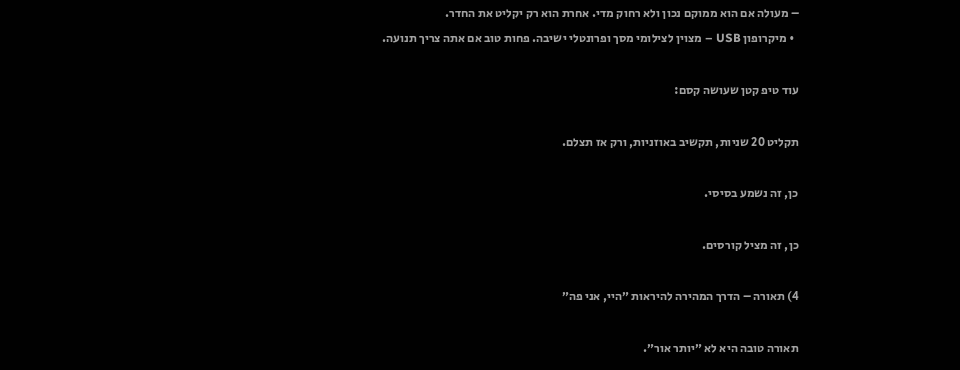– מעולה אם הוא ממוקם נכון ולא רחוק מדי. אחרת הוא רק יקליט את החדר.
  • מיקרופון USB – מצוין לצילומי מסך ופרונטלי ישיבה. פחות טוב אם אתה צריך תנועה.

עוד טיפ קטן שעושה קסם:

תקליט 20 שניות, תקשיב באוזניות, ורק אז תצלם.

כן, זה נשמע בסיסי.

כן, זה מציל קורסים.

4) תאורה – הדרך המהירה להיראות ״היי, אני פה״

תאורה טובה היא לא ״יותר אור״.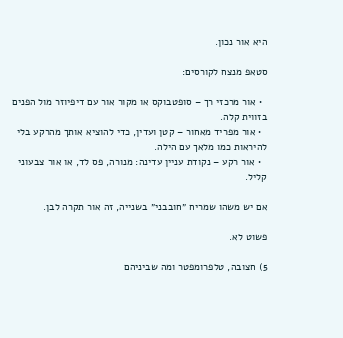היא אור נכון.

סטאפ מנצח לקורסים:

  • אור מרכזי רך – סופטבוקס או מקור אור עם דיפיוזר מול הפנים בזווית קלה.
  • אור מפריד מאחור – קטן ועדין, כדי להוציא אותך מהרקע בלי להיראות כמו מלאך עם הילה.
  • אור רקע – נקודת עניין עדינה: מנורה, פס לד, או אור צבעוני קליל.

אם יש משהו שמריח ״חובבני״ בשנייה, זה אור תקרה לבן.

פשוט לא.

5) חצובה, טלפרומפטר ומה שביניהם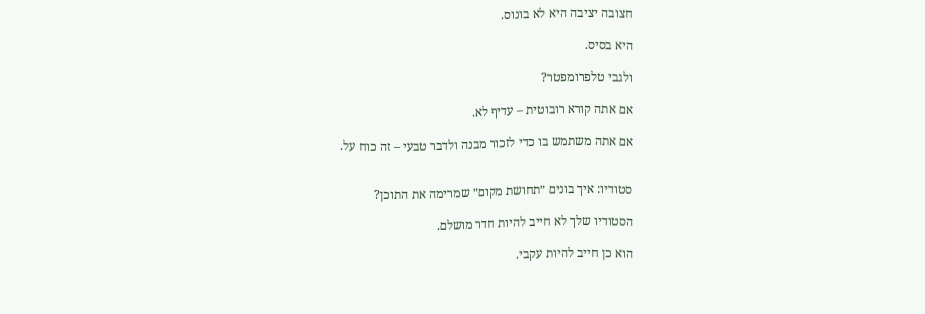חצובה יציבה היא לא בונוס.

היא בסיס.

ולגבי טלפרומפטר?

אם אתה קורא רובוטית – עדיף לא.

אם אתה משתמש בו כדי לזכור מבנה ולדבר טבעי – זה כוח על.


סטודיו: איך בונים ״תחושת מקום״ שמרימה את התוכן?

הסטודיו שלך לא חייב להיות חדר מושלם.

הוא כן חייב להיות עקבי.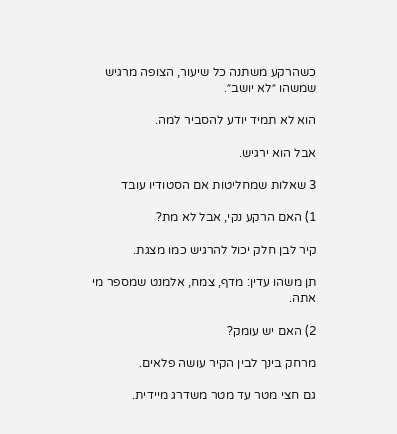כשהרקע משתנה כל שיעור, הצופה מרגיש שמשהו ״לא יושב״.

הוא לא תמיד יודע להסביר למה.

אבל הוא ירגיש.

3 שאלות שמחליטות אם הסטודיו עובד

1) האם הרקע נקי, אבל לא מת?

קיר לבן חלק יכול להרגיש כמו מצגת.

תן משהו עדין: מדף, צמח, אלמנט שמספר מי אתה.

2) האם יש עומק?

מרחק בינך לבין הקיר עושה פלאים.

גם חצי מטר עד מטר משדרג מיידית.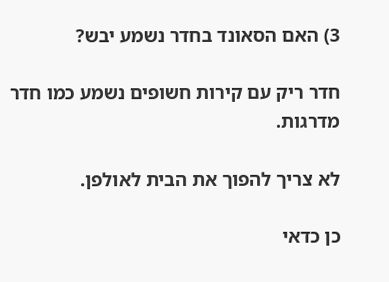3) האם הסאונד בחדר נשמע יבש?

חדר ריק עם קירות חשופים נשמע כמו חדר מדרגות.

לא צריך להפוך את הבית לאולפן.

כן כדאי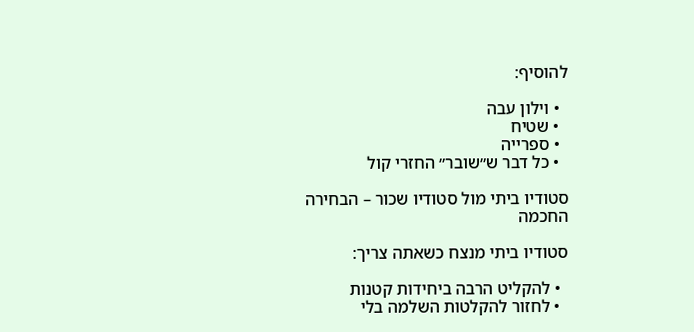להוסיף:

  • וילון עבה
  • שטיח
  • ספרייה
  • כל דבר ש״שובר״ החזרי קול

סטודיו ביתי מול סטודיו שכור – הבחירה החכמה

סטודיו ביתי מנצח כשאתה צריך:

  • להקליט הרבה ביחידות קטנות
  • לחזור להקלטות השלמה בלי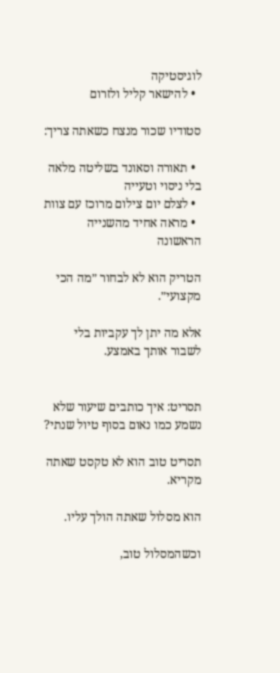לוגיסטיקה
  • להישאר קליל ולזרום

סטודיו שכור מנצח כשאתה צריך:

  • תאורה וסאונד בשליטה מלאה בלי ניסוי וטעייה
  • לצלם יום צילום מרוכז עם צוות
  • מראה אחיד מהשנייה הראשונה

הטריק הוא לא לבחור ״מה הכי מקצועי״.

אלא מה יתן לך עקביות בלי לשבור אותך באמצע.


תסריט: איך כותבים שיעור שלא נשמע כמו נאום בסוף טיול שנתי?

תסריט טוב הוא לא טקסט שאתה מקריא.

הוא מסלול שאתה הולך עליו.

וכשהמסלול טוב,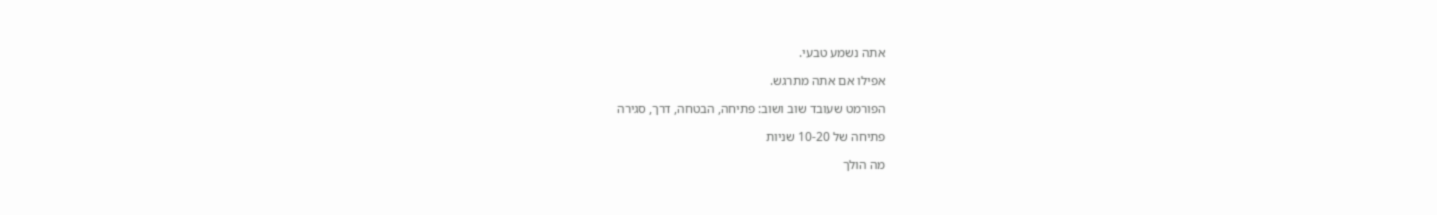אתה נשמע טבעי.

אפילו אם אתה מתרגש.

הפורמט שעובד שוב ושוב: פתיחה, הבטחה, דרך, סגירה

פתיחה של 10-20 שניות

מה הולך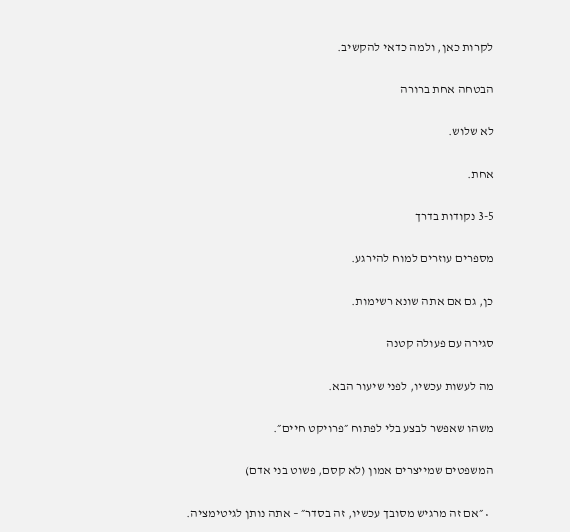לקרות כאן, ולמה כדאי להקשיב.

הבטחה אחת ברורה

לא שלוש.

אחת.

3-5 נקודות בדרך

מספרים עוזרים למוח להירגע.

כן, גם אם אתה שונא רשימות.

סגירה עם פעולה קטנה

מה לעשות עכשיו, לפני שיעור הבא.

משהו שאפשר לבצע בלי לפתוח ״פרויקט חיים״.

המשפטים שמייצרים אמון (לא קסם, פשוט בני אדם)

  • ״אם זה מרגיש מסובך עכשיו, זה בסדר״ – אתה נותן לגיטימציה.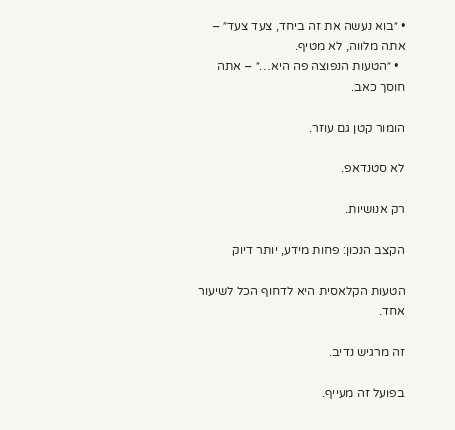• ״בוא נעשה את זה ביחד, צעד צעד״ – אתה מלווה, לא מטיף.
  • ״הטעות הנפוצה פה היא…״ – אתה חוסך כאב.

הומור קטן גם עוזר.

לא סטנדאפ.

רק אנושיות.

הקצב הנכון: פחות מידע, יותר דיוק

הטעות הקלאסית היא לדחוף הכל לשיעור אחד.

זה מרגיש נדיב.

בפועל זה מעייף.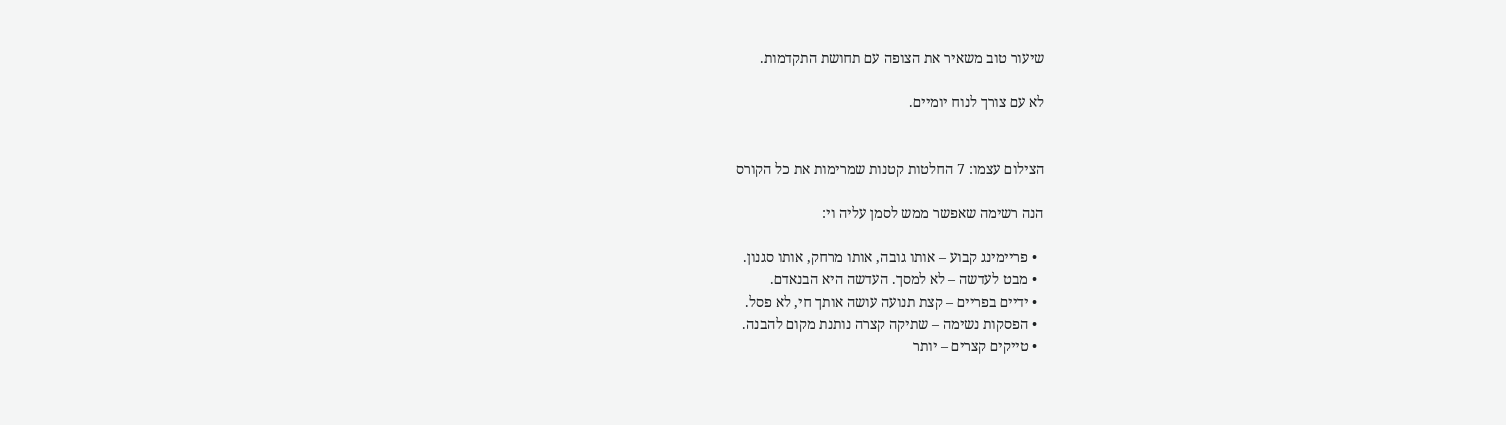שיעור טוב משאיר את הצופה עם תחושת התקדמות.

לא עם צורך לנוח יומיים.


הצילום עצמו: 7 החלטות קטנות שמרימות את כל הקורס

הנה רשימה שאפשר ממש לסמן עליה וי:

  • פריימינג קבוע – אותו גובה, אותו מרחק, אותו סגנון.
  • מבט לעדשה – לא למסך. העדשה היא הבנאדם.
  • ידיים בפריים – קצת תנועה עושה אותך חי, לא פסל.
  • הפסקות נשימה – שתיקה קצרה נותנת מקום להבנה.
  • טייקים קצרים – יותר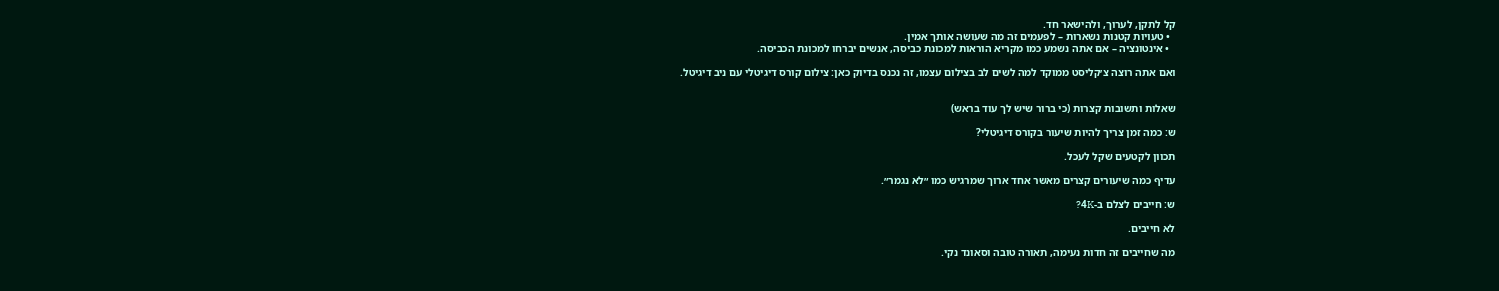קל לתקן, לערוך, ולהישאר חד.
  • טעויות קטנות נשארות – לפעמים זה מה שעושה אותך אמין.
  • אינטונציה – אם אתה נשמע כמו מקריא הוראות למכונת כביסה, אנשים יברחו למכונת הכביסה.

ואם אתה רוצה צ׳קליסט ממוקד למה לשים לב בצילום עצמו, זה נכנס בדיוק כאן: צילום קורס דיגיטלי עם ניב דיגיטל.


שאלות ותשובות קצרות (כי ברור שיש לך עוד בראש)

ש: כמה זמן צריך להיות שיעור בקורס דיגיטלי?

תכוון לקטעים שקל לעכל.

עדיף כמה שיעורים קצרים מאשר אחד ארוך שמרגיש כמו ״לא נגמר״.

ש: חייבים לצלם ב-4K?

לא חייבים.

מה שחייבים זה חדות נעימה, תאורה טובה וסאונד נקי.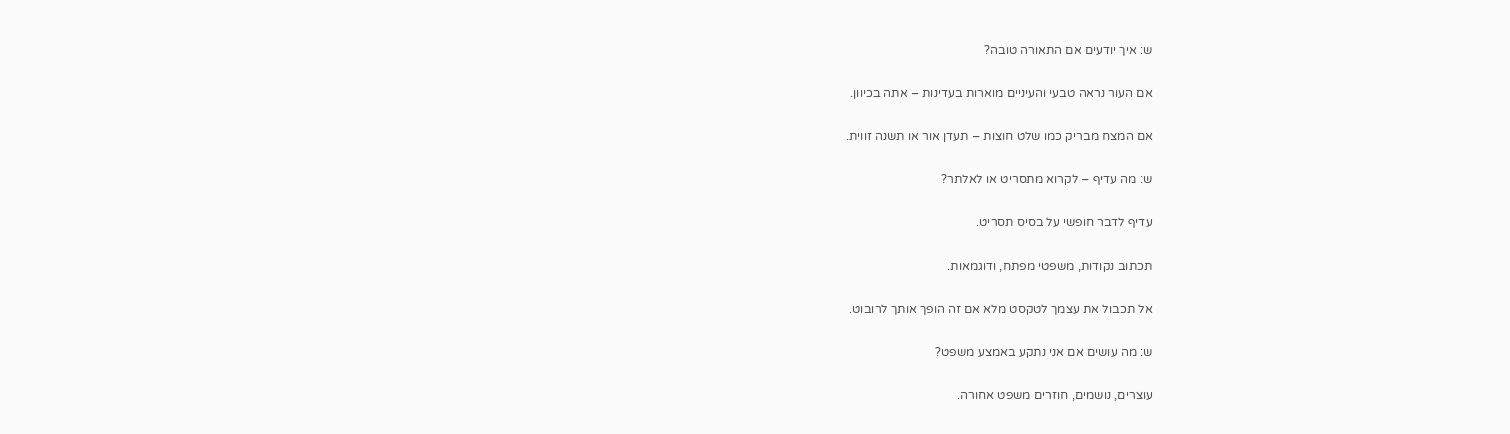ש: איך יודעים אם התאורה טובה?

אם העור נראה טבעי והעיניים מוארות בעדינות – אתה בכיוון.

אם המצח מבריק כמו שלט חוצות – תעדן אור או תשנה זווית.

ש: מה עדיף – לקרוא מתסריט או לאלתר?

עדיף לדבר חופשי על בסיס תסריט.

תכתוב נקודות, משפטי מפתח, ודוגמאות.

אל תכבול את עצמך לטקסט מלא אם זה הופך אותך לרובוט.

ש: מה עושים אם אני נתקע באמצע משפט?

עוצרים, נושמים, חוזרים משפט אחורה.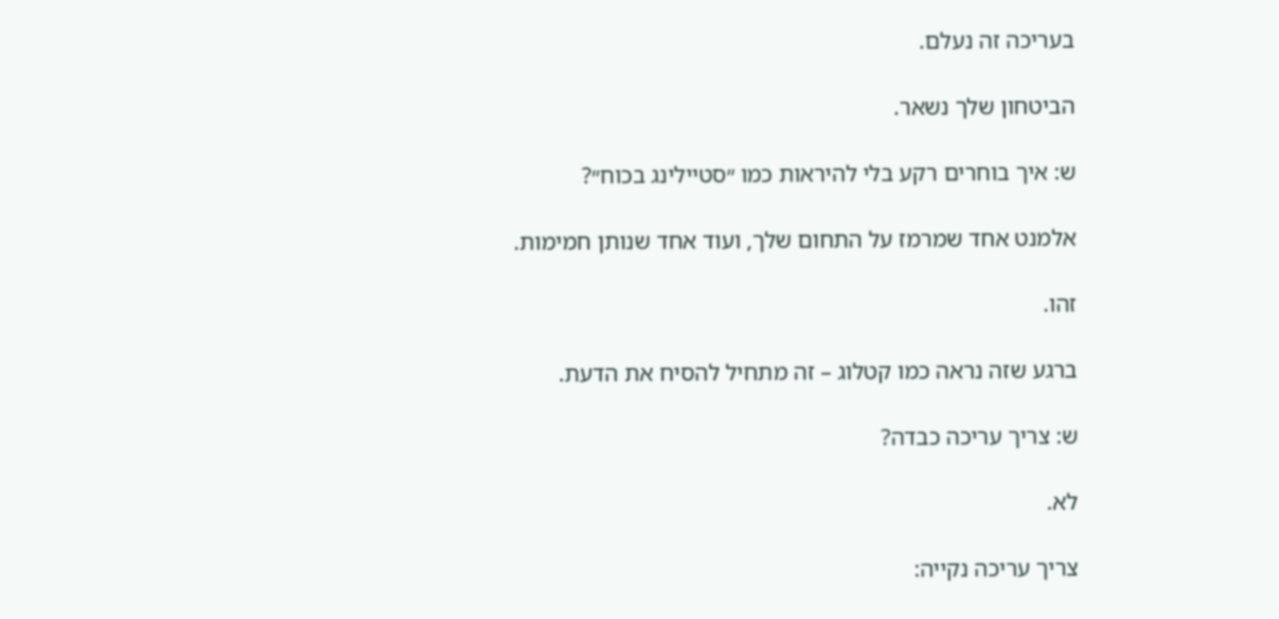בעריכה זה נעלם.

הביטחון שלך נשאר.

ש: איך בוחרים רקע בלי להיראות כמו ״סטיילינג בכוח״?

אלמנט אחד שמרמז על התחום שלך, ועוד אחד שנותן חמימות.

זהו.

ברגע שזה נראה כמו קטלוג – זה מתחיל להסיח את הדעת.

ש: צריך עריכה כבדה?

לא.

צריך עריכה נקייה: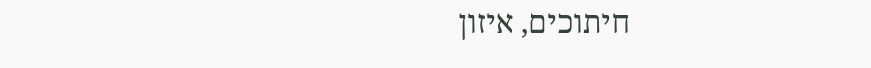חיתוכים, איזון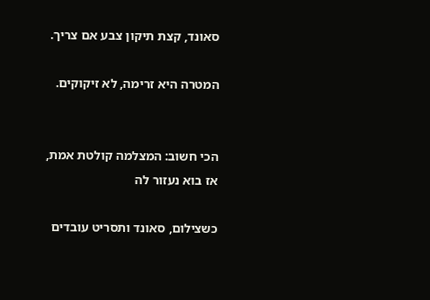סאונד, קצת תיקון צבע אם צריך.

המטרה היא זרימה, לא זיקוקים.


הכי חשוב: המצלמה קולטת אמת, אז בוא נעזור לה

כשצילום, סאונד ותסריט עובדים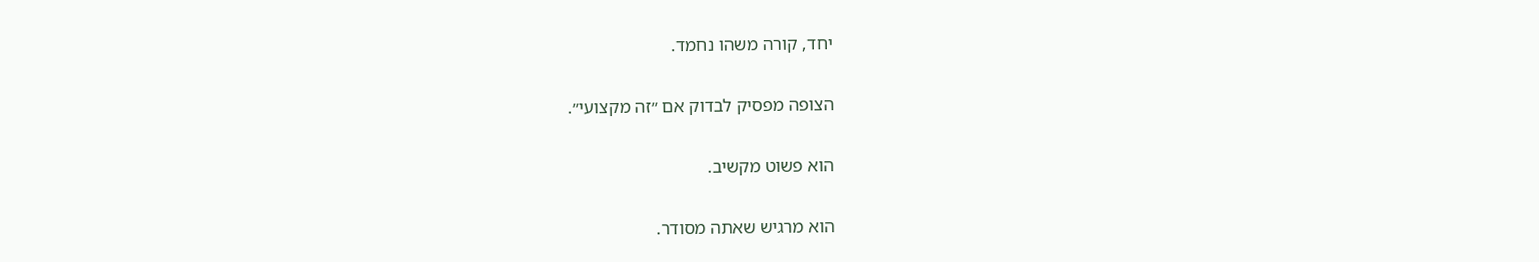יחד, קורה משהו נחמד.

הצופה מפסיק לבדוק אם ״זה מקצועי״.

הוא פשוט מקשיב.

הוא מרגיש שאתה מסודר.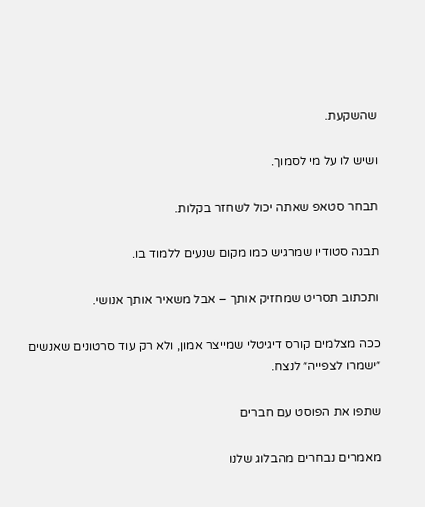שהשקעת.

ושיש לו על מי לסמוך.

תבחר סטאפ שאתה יכול לשחזר בקלות.

תבנה סטודיו שמרגיש כמו מקום שנעים ללמוד בו.

ותכתוב תסריט שמחזיק אותך – אבל משאיר אותך אנושי.

ככה מצלמים קורס דיגיטלי שמייצר אמון, ולא רק עוד סרטונים שאנשים ״ישמרו לצפייה״ לנצח.

שתפו את הפוסט עם חברים

מאמרים נבחרים מהבלוג שלנו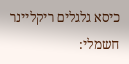כיסא גלגלים ריקליינר חשמלי: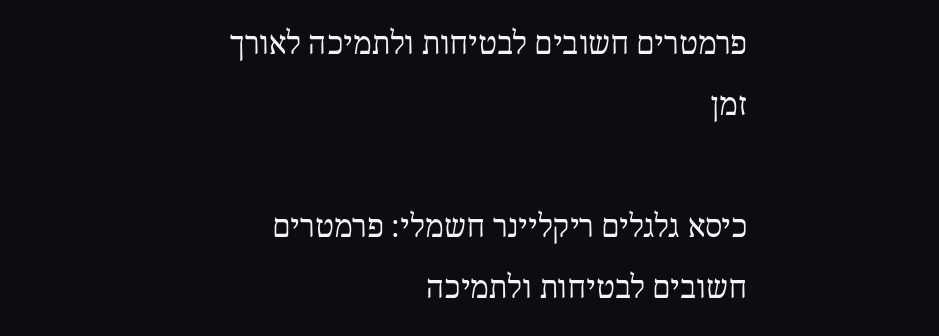פרמטרים חשובים לבטיחות ולתמיכה לאורך זמן

כיסא גלגלים ריקליינר חשמלי: פרמטרים חשובים לבטיחות ולתמיכה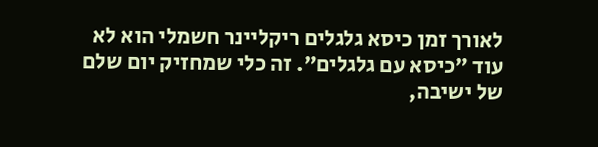לאורך זמן כיסא גלגלים ריקליינר חשמלי הוא לא עוד ״כיסא עם גלגלים״. זה כלי שמחזיק יום שלם של ישיבה,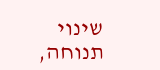שינוי תנוחה,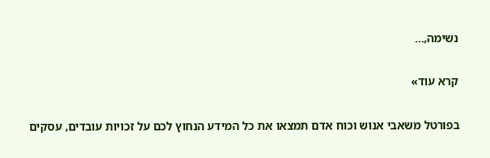נשימה,…

קרא עוד»

בפורטל משאבי אנוש וכוח אדם תמצאו את כל המידע הנחוץ לכם על זכויות עובדים, עסקים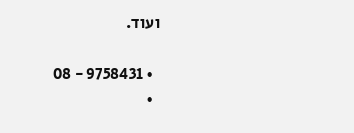ועוד.

  • 9758431 - 08
  •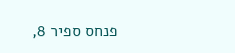פנחס ספיר 8,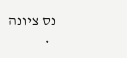נס ציונה
  •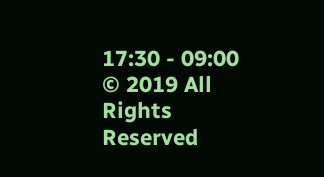17:30 - 09:00
© 2019 All Rights Reserved